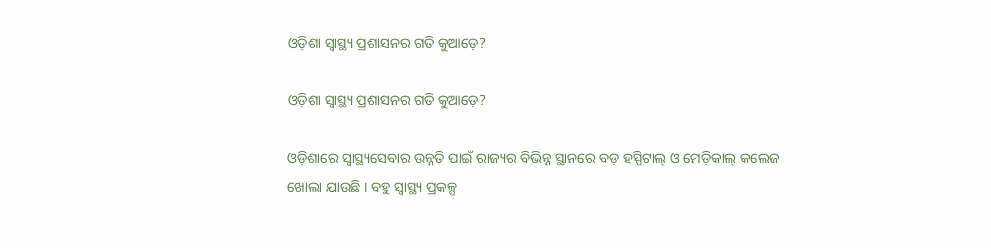ଓଡ଼ିଶା ସ୍ୱାସ୍ଥ୍ୟ ପ୍ରଶାସନର ଗତି କୁଆଡ଼େ?

ଓଡ଼ିଶା ସ୍ୱାସ୍ଥ୍ୟ ପ୍ରଶାସନର ଗତି କୁଆଡ଼େ?

ଓଡ଼ିଶାରେ ସ୍ୱାସ୍ଥ୍ୟସେବାର ଉନ୍ନତି ପାଇଁ ରାଜ୍ୟର ବିଭିନ୍ନ ସ୍ଥାନରେ ବଡ଼ ହସ୍ପିଟାଲ୍ ଓ ମେଡ଼ିକାଲ୍ କଲେଜ ଖୋଲା ଯାଉଛି । ବହୁ ସ୍ୱାସ୍ଥ୍ୟ ପ୍ରକଳ୍ପ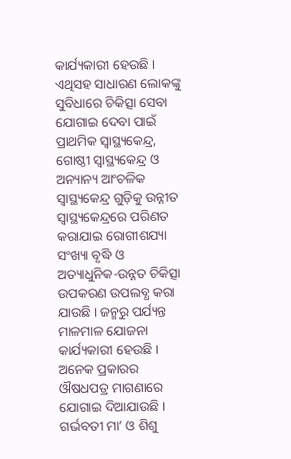କାର୍ଯ୍ୟକାରୀ ହେଉଛି । ଏଥିସହ ସାଧାରଣ ଲୋକଙ୍କୁ ସୁବିଧାରେ ଚିକିତ୍ସା ସେବା ଯୋଗାଇ ଦେବା ପାଇଁ ପ୍ରାଥମିକ ସ୍ୱାସ୍ଥ୍ୟକେନ୍ଦ୍ର, ଗୋଷ୍ଠୀ ସ୍ୱାସ୍ଥ୍ୟକେନ୍ଦ୍ର ଓ ଅନ୍ୟାନ୍ୟ ଆଂଚଳିକ ସ୍ୱାସ୍ଥ୍ୟକେନ୍ଦ୍ର ଗୁଡ଼ିକୁ ଉନ୍ନୀତ ସ୍ୱାସ୍ଥ୍ୟକେନ୍ଦ୍ରରେ ପରିଣତ କରାଯାଇ ରୋଗୀଶଯ୍ୟା ସଂଖ୍ୟା ବୃଦ୍ଧି ଓ ଅତ୍ୟାଧୁନିକ-ଉନ୍ନତ ଚିକିତ୍ସା ଉପକରଣ ଉପଲବ୍ଧ କରା ଯାଉଛି । ଜନ୍ମରୁ ପର୍ଯ୍ୟନ୍ତ ମାଳମାଳ ଯୋଜନା କାର୍ଯ୍ୟକାରୀ ହେଉଛି । ଅନେକ ପ୍ରକାରର ଔଷଧପତ୍ର ମାଗଣାରେ ଯୋଗାଇ ଦିଆଯାଉଛି । ଗର୍ଭବତୀ ମା’ ଓ ଶିଶୁ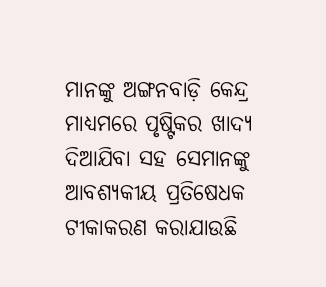ମାନଙ୍କୁ ଅଙ୍ଗନବାଡ଼ି କେନ୍ଦ୍ର ମାଧ୍ୟମରେ ପୃଷ୍ଟିକର ଖାଦ୍ୟ ଦିଆଯିବା ସହ ସେମାନଙ୍କୁ ଆବଶ୍ୟକୀୟ ପ୍ରତିଷେଧକ ଟୀକାକରଣ କରାଯାଉଛି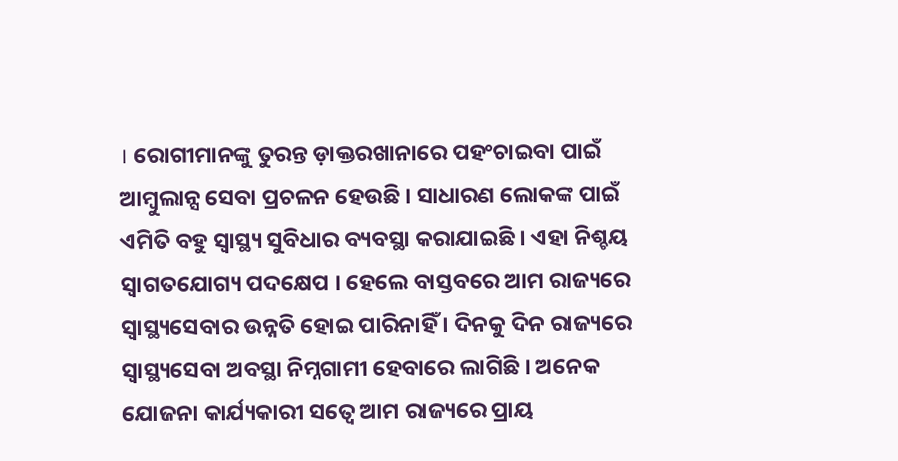। ରୋଗୀମାନଙ୍କୁ ତୁରନ୍ତ ଡ଼ାକ୍ତରଖାନାରେ ପହଂଚାଇବା ପାଇଁ ଆମ୍ବୁଲାନ୍ସ ସେବା ପ୍ରଚଳନ ହେଉଛି । ସାଧାରଣ ଲୋକଙ୍କ ପାଇଁ ଏମିତି ବହୁ ସ୍ୱାସ୍ଥ୍ୟ ସୁବିଧାର ବ୍ୟବସ୍ଥା କରାଯାଇଛି । ଏହା ନିଶ୍ଚୟ ସ୍ୱାଗତଯୋଗ୍ୟ ପଦକ୍ଷେପ । ହେଲେ ବାସ୍ତବରେ ଆମ ରାଜ୍ୟରେ ସ୍ୱାସ୍ଥ୍ୟସେବାର ଉନ୍ନତି ହୋଇ ପାରିନାହିଁ । ଦିନକୁ ଦିନ ରାଜ୍ୟରେ ସ୍ୱାସ୍ଥ୍ୟସେବା ଅବସ୍ଥା ନିମ୍ନଗାମୀ ହେବାରେ ଲାଗିଛି । ଅନେକ ଯୋଜନା କାର୍ଯ୍ୟକାରୀ ସତ୍ୱେ ଆମ ରାଜ୍ୟରେ ପ୍ରାୟ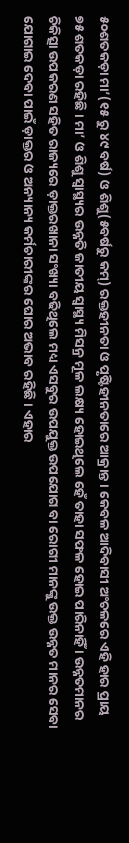୫୦ଶତକଡ଼ା ମା’(୧୫ ରୁ ୪୯ ବର୍ଷ) ଓ ଶିଶୁ(୫ବର୍ଷରୁ କମ୍) ରକ୍ତହୀନତା ଓ ପୃଷ୍ଟିହୀନତାରେ ଆକ୍ରାନ୍ତ । କେବଳ ଆଦିବାସୀ ଅଂଚଳରେ ଏହି ହାର ପ୍ରାୟ ୭୫ ଶତକଡ଼ା ରହିଛି । ମା’ ଓ ଶିଶୁ ସ୍ୱାସ୍ଥ୍ୟର ଉନ୍ନତି ଜାତୀୟ ସ୍ୱାସ୍ଥ୍ୟ ମିସନ୍ର ମୂଳ ଲକ୍ଷ୍ୟ ହୋଇଥିଲେ ହେଁ ତାହା ସଫଳ ହୋଇ ପାରିନାହିଁ । ଉନ୍ନତମାନର ଚିକିତ୍ସା ଉପକରଣ ସହିତ ରାଜ୍ୟରେ ଡ଼ାକ୍ତରଖାନା ସଂଖ୍ୟା ବଢିଥିଲେ ମଧ୍ୟ ଏସବୁର ଉପଯୁକ୍ତ ଉପଯୋଗ ବା ରୋଗୀ ମାନଙ୍କୁ ଉକ୍ତ ଉନ୍ନତ ମାନର ସେବା ଯୋଗାଇ ଦେବା ପାଇଁ ଡ଼ାକ୍ତର ଓ ଅନ୍ୟାନ୍ୟ କର୍ମଚାରୀଙ୍କର ଘୋର ଅଭାବ ରହିଛି । ଏହାର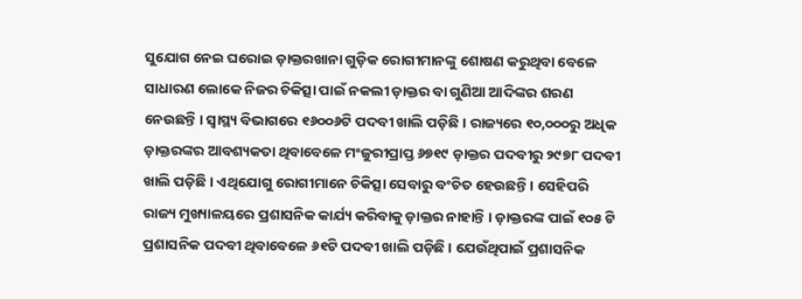ସୁଯୋଗ ନେଇ ଘରୋଇ ଡ଼ାକ୍ତରଖାନା ଗୁଡ଼ିକ ରୋଗୀମାନଙ୍କୁ ଶୋଷଣ କରୁଥିବା ବେଳେ ସାଧାରଣ ଲୋକେ ନିଜର ଚିକିତ୍ସା ପାଇଁ ନକଲୀ ଡ଼ାକ୍ତର ବା ଗୁଣିଆ ଆଦିଙ୍କର ଶରଣ ନେଉଛନ୍ତି । ସ୍ୱାସ୍ଥ୍ୟ ବିଭାଗରେ ୧୬୦୦୬ଟି ପଦବୀ ଖାଲି ପଡ଼ିଛି । ରାଜ୍ୟରେ ୧୦,୦୦୦ରୁ ଅଧିକ ଡ଼ାକ୍ତରଙ୍କର ଆବଶ୍ୟକତା ଥିବାବେଳେ ମଂଜୁରୀପ୍ରାପ୍ତ ୬୭୧୯ ଡ଼ାକ୍ତର ପଦବୀରୁ ୨୯୭୮ ପଦବୀ ଖାଲି ପଡ଼ିଛି । ଏଥିଯୋଗୁ ରୋଗୀମାନେ ଚିକିତ୍ସା ସେବାରୁ ବଂଚିତ ହେଉଛନ୍ତି । ସେହିପରି ରାଜ୍ୟ ମୁଖ୍ୟାଳୟରେ ପ୍ରଶାସନିକ କାର୍ଯ୍ୟ କରିବାକୁ ଡ଼ାକ୍ତର ନାହାନ୍ତି । ଡ଼ାକ୍ତରଙ୍କ ପାଇଁ ୧୦୫ ଟି ପ୍ରଶାସନିକ ପଦବୀ ଥିବାବେଳେ ୬୧ଟି ପଦବୀ ଖାଲି ପଡ଼ିଛି । ଯେଉଁଥିପାଇଁ ପ୍ରଶାସନିକ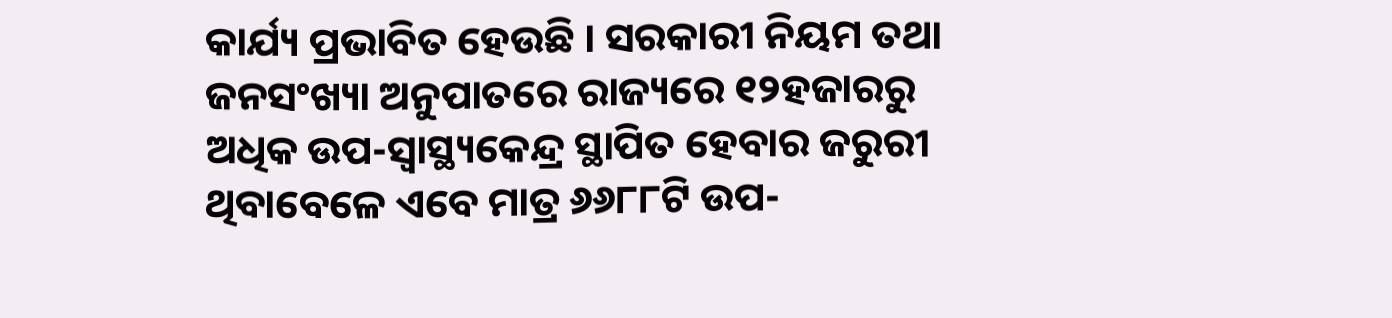କାର୍ଯ୍ୟ ପ୍ରଭାବିତ ହେଉଛି । ସରକାରୀ ନିୟମ ତଥା ଜନସଂଖ୍ୟା ଅନୁପାତରେ ରାଜ୍ୟରେ ୧୨ହଜାରରୁ ଅଧିକ ଉପ-ସ୍ୱାସ୍ଥ୍ୟକେନ୍ଦ୍ର ସ୍ଥାପିତ ହେବାର ଜରୁରୀ ଥିବାବେଳେ ଏବେ ମାତ୍ର ୬୬୮୮ଟି ଉପ-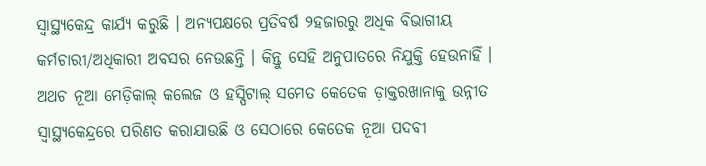ସ୍ୱାସ୍ଥ୍ୟକେନ୍ଦ୍ର କାର୍ଯ୍ୟ କରୁଛି । ଅନ୍ୟପକ୍ଷରେ ପ୍ରତିବର୍ଷ ୨ହଜାରରୁ ଅଧିକ ବିଭାଗୀୟ କର୍ମଚାରୀ/ଅଧିକାରୀ ଅବସର ନେଉଛନ୍ତି । କିନ୍ତୁ ସେହି ଅନୁପାତରେ ନିଯୁକ୍ତି ହେଉନାହିଁ । ଅଥଚ ନୂଆ ମେଡ଼ିକାଲ୍ କଲେଜ ଓ ହସ୍ପିଟାଲ୍ ସମେତ କେତେକ ଡ଼ାକ୍ତରଖାନାକୁ ଉନ୍ନୀତ ସ୍ୱାସ୍ଥ୍ୟକେନ୍ଦ୍ରରେ ପରିଣତ କରାଯାଉଛି ଓ ସେଠାରେ କେତେକ ନୂଆ ପଦବୀ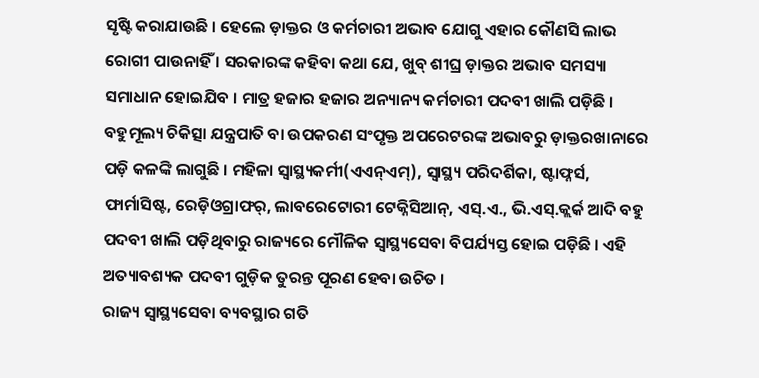ସୃଷ୍ଟି କରାଯାଉଛି । ହେଲେ ଡ଼ାକ୍ତର ଓ କର୍ମଚାରୀ ଅଭାବ ଯୋଗୁ ଏହାର କୌଣସି ଲାଭ ରୋଗୀ ପାଉନାହିଁ । ସରକାରଙ୍କ କହିବା କଥା ଯେ, ଖୁବ୍ ଶୀଘ୍ର ଡ଼ାକ୍ତର ଅଭାବ ସମସ୍ୟା ସମାଧାନ ହୋଇଯିବ । ମାତ୍ର ହଜାର ହଜାର ଅନ୍ୟାନ୍ୟ କର୍ମଚାରୀ ପଦବୀ ଖାଲି ପଡ଼ିଛି । ବହୁମୂଲ୍ୟ ଚିକିତ୍ସା ଯନ୍ତ୍ରପାତି ବା ଉପକରଣ ସଂପୃକ୍ତ ଅପରେଟରଙ୍କ ଅଭାବରୁ ଡ଼ାକ୍ତରଖାନାରେ ପଡ଼ି କଳଙ୍କି ଲାଗୁଛି । ମହିଳା ସ୍ୱାସ୍ଥ୍ୟକର୍ମୀ(ଏଏନ୍ଏମ୍), ସ୍ୱାସ୍ଥ୍ୟ ପରିଦର୍ଶିକା, ଷ୍ଟାଫ୍ନର୍ସ, ଫାର୍ମାସିଷ୍ଟ, ରେଡ଼ିଓଗ୍ରାଫର୍, ଲାବରେଟୋରୀ ଟେକ୍ନିସିଆନ୍, ଏସ୍.ଏ., ଭି.ଏସ୍.କ୍ଲର୍କ ଆଦି ବହୁ ପଦବୀ ଖାଲି ପଡ଼ିଥିବାରୁ ରାଜ୍ୟରେ ମୌଳିକ ସ୍ୱାସ୍ଥ୍ୟସେବା ବିପର୍ଯ୍ୟସ୍ତ ହୋଇ ପଡ଼ିଛି । ଏହି ଅତ୍ୟାବଶ୍ୟକ ପଦବୀ ଗୁଡ଼ିକ ତୁରନ୍ତ ପୂରଣ ହେବା ଉଚିତ ।
ରାଜ୍ୟ ସ୍ୱାସ୍ଥ୍ୟସେବା ବ୍ୟବସ୍ଥାର ଗତି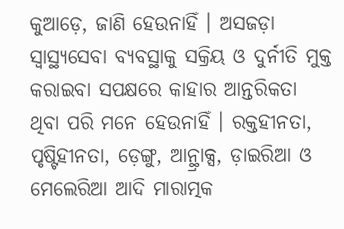କୁଆଡ଼େ, ଜାଣି ହେଉନାହିଁ । ଅସଜଡ଼ା ସ୍ୱାସ୍ଥ୍ୟସେବା ବ୍ୟବସ୍ଥାକୁ ସକ୍ରିୟ ଓ ଦୁର୍ନୀତି ମୁକ୍ତ କରାଇବା ସପକ୍ଷରେ କାହାର ଆନ୍ତରିକତା ଥିବା ପରି ମନେ ହେଉନାହିଁ । ରକ୍ତହୀନତା, ପୃଷ୍ଟିହୀନତା, ଡ଼େଙ୍ଗୁ, ଆନ୍ଥ୍ରାକ୍ସ, ଡ଼ାଇରିଆ ଓ ମେଲେରିଆ ଆଦି ମାରାତ୍ମକ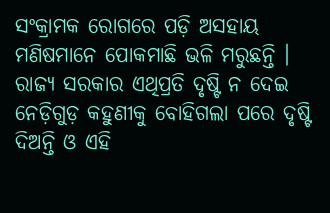ସଂକ୍ରାମକ ରୋଗରେ ପଡ଼ି ଅସହାୟ ମଣିଷମାନେ ପୋକମାଛି ଭଳି ମରୁଛନ୍ତି । ରାଜ୍ୟ ସରକାର ଏଥିପ୍ରତି ଦୃଷ୍ଟି ନ ଦେଇ ନେଡ଼ିଗୁଡ଼ କହୁଣୀକୁ ବୋହିଗଲା ପରେ ଦୃଷ୍ଟି ଦିଅନ୍ତି ଓ ଏହି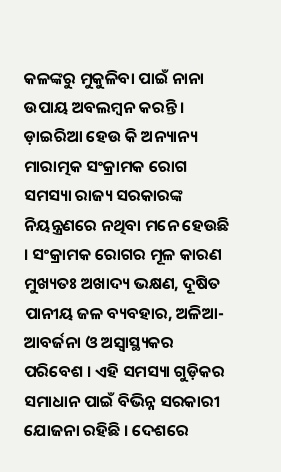କଳଙ୍କରୁ ମୁକୁଳିବା ପାଇଁ ନାନା ଉପାୟ ଅବଲମ୍ବନ କରନ୍ତି । ଡ଼ାଇରିଆ ହେଉ କି ଅନ୍ୟାନ୍ୟ ମାରାତ୍ମକ ସଂକ୍ରାମକ ରୋଗ ସମସ୍ୟା ରାଜ୍ୟ ସରକାରଙ୍କ ନିୟନ୍ତ୍ରଣରେ ନଥିବା ମନେ ହେଉଛି । ସଂକ୍ରାମକ ରୋଗର ମୂଳ କାରଣ ମୁଖ୍ୟତଃ ଅଖାଦ୍ୟ ଭକ୍ଷଣ, ଦୂଷିତ ପାନୀୟ ଜଳ ବ୍ୟବହାର, ଅଳିଆ-ଆବର୍ଜନା ଓ ଅସ୍ୱାସ୍ଥ୍ୟକର ପରିବେଶ । ଏହି ସମସ୍ୟା ଗୁଡ଼ିକର ସମାଧାନ ପାଇଁ ବିଭିନ୍ନ ସରକାରୀ ଯୋଜନା ରହିଛି । ଦେଶରେ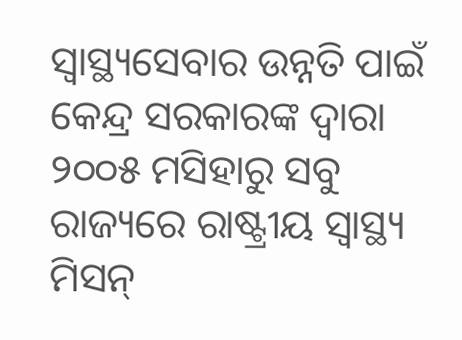ସ୍ୱାସ୍ଥ୍ୟସେବାର ଉନ୍ନତି ପାଇଁ କେନ୍ଦ୍ର ସରକାରଙ୍କ ଦ୍ୱାରା ୨୦୦୫ ମସିହାରୁ ସବୁ ରାଜ୍ୟରେ ରାଷ୍ଟ୍ରୀୟ ସ୍ୱାସ୍ଥ୍ୟ ମିସନ୍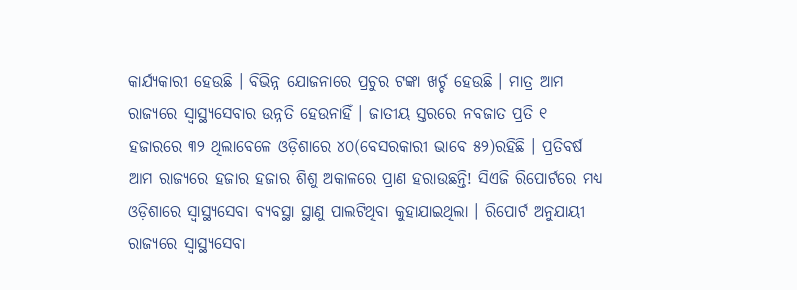କାର୍ଯ୍ୟକାରୀ ହେଉଛି । ବିଭିନ୍ନ ଯୋଜନାରେ ପ୍ରଚୁର ଟଙ୍କା ଖର୍ଚ୍ଚ ହେଉଛି । ମାତ୍ର ଆମ ରାଜ୍ୟରେ ସ୍ୱାସ୍ଥ୍ୟସେବାର ଉନ୍ନତି ହେଉନାହିଁ । ଜାତୀୟ ସ୍ତରରେ ନବଜାତ ପ୍ରତି ୧ ହଜାରରେ ୩୨ ଥିଲାବେଳେ ଓଡ଼ିଶାରେ ୪୦(ବେସରକାରୀ ଭାବେ ୫୨)ରହିଛି । ପ୍ରତିବର୍ଷ ଆମ ରାଜ୍ୟରେ ହଜାର ହଜାର ଶିଶୁ ଅକାଳରେ ପ୍ରାଣ ହରାଉଛନ୍ତି! ସିଏଜି ରିପୋର୍ଟରେ ମଧ୍ୟ ଓଡ଼ିଶାରେ ସ୍ୱାସ୍ଥ୍ୟସେବା ବ୍ୟବସ୍ଥା ସ୍ଥାଣୁ ପାଲଟିଥିବା କୁହାଯାଇଥିଲା । ରିପୋର୍ଟ ଅନୁଯାୟୀ ରାଜ୍ୟରେ ସ୍ୱାସ୍ଥ୍ୟସେବା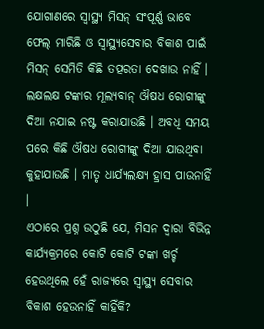ଯୋଗାଣରେ ସ୍ୱାସ୍ଥ୍ୟ ମିସନ୍ ସଂପୂର୍ଣ୍ଣ ଭାବେ ଫେଲ୍ ମାରିଛି ଓ ସ୍ୱାସ୍ଥ୍ୟସେବାର ବିକାଶ ପାଇଁ ମିସନ୍ ସେମିତି କିଛି ତତ୍ପରତା ଦେଖାଉ ନାହିଁ । ଲକ୍ଷଲକ୍ଷ ଟଙ୍କାର ମୂଲ୍ୟବାନ୍ ଔଷଧ ରୋଗୀଙ୍କୁ ଦିଆ ନଯାଇ ନଷ୍ଟ କରାଯାଉଛି । ଅବଧି ସମୟ ପରେ କିଛି ଔଷଧ ରୋଗୀଙ୍କୁ ଦିଆ ଯାଉଥିବା କୁହାଯାଉଛି । ମାତୃ ଧାର୍ଯ୍ୟଲକ୍ଷ୍ୟ ହ୍ରାସ ପାଉନାହିଁ ।
ଏଠାରେ ପ୍ରଶ୍ନ ଉଠୁଛି ଯେ, ମିସନ ଦ୍ୱାରା ବିଭିନ୍ନ କାର୍ଯ୍ୟକ୍ରମରେ କୋଟି କୋଟି ଟଙ୍କା ଖର୍ଚ୍ଚ ହେଉଥିଲେ ହେଁ ରାଜ୍ୟରେ ସ୍ୱାସ୍ଥ୍ୟ ସେବାର ବିକାଶ ହେଉନାହିଁ କାହିଁକି?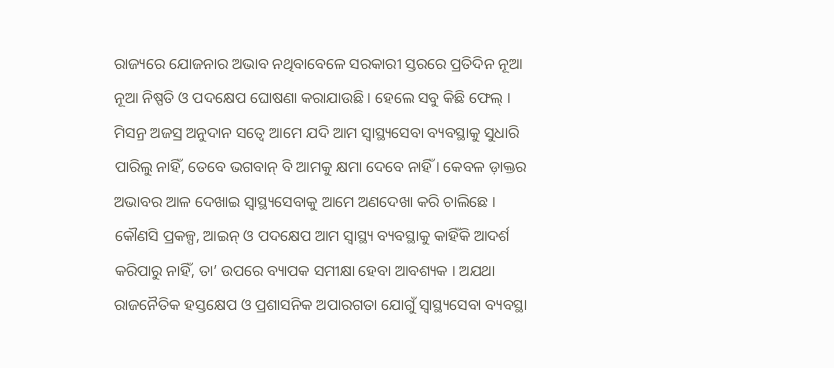ରାଜ୍ୟରେ ଯୋଜନାର ଅଭାବ ନଥିବାବେଳେ ସରକାରୀ ସ୍ତରରେ ପ୍ରତିଦିନ ନୂଆ ନୂଆ ନିଷ୍ପତି ଓ ପଦକ୍ଷେପ ଘୋଷଣା କରାଯାଉଛି । ହେଲେ ସବୁ କିଛି ଫେଲ୍ । ମିସନ୍ର ଅଜସ୍ର ଅନୁଦାନ ସତ୍ୱେ ଆମେ ଯଦି ଆମ ସ୍ୱାସ୍ଥ୍ୟସେବା ବ୍ୟବସ୍ଥାକୁ ସୁଧାରି ପାରିଲୁ ନାହିଁ, ତେବେ ଭଗବାନ୍ ବି ଆମକୁ କ୍ଷମା ଦେବେ ନାହିଁ । କେବଳ ଡ଼ାକ୍ତର ଅଭାବର ଆଳ ଦେଖାଇ ସ୍ୱାସ୍ଥ୍ୟସେବାକୁ ଆମେ ଅଣଦେଖା କରି ଚାଲିଛେ । କୌଣସି ପ୍ରକଳ୍ପ, ଆଇନ୍ ଓ ପଦକ୍ଷେପ ଆମ ସ୍ୱାସ୍ଥ୍ୟ ବ୍ୟବସ୍ଥାକୁ କାହିଁକି ଆଦର୍ଶ କରିପାରୁ ନାହିଁ, ତା’ ଉପରେ ବ୍ୟାପକ ସମୀକ୍ଷା ହେବା ଆବଶ୍ୟକ । ଅଯଥା ରାଜନୈତିକ ହସ୍ତକ୍ଷେପ ଓ ପ୍ରଶାସନିକ ଅପାରଗତା ଯୋଗୁଁ ସ୍ୱାସ୍ଥ୍ୟସେବା ବ୍ୟବସ୍ଥା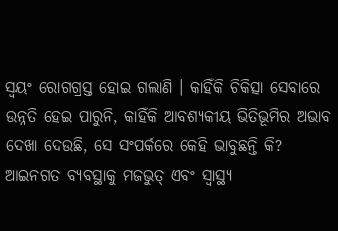ସ୍ୱୟଂ ରୋଗଗ୍ରସ୍ତ ହୋଇ ଗଲାଣି । କାହିଁକି ଚିକିତ୍ସା ସେବାରେ ଉନ୍ନତି ହେଇ ପାରୁନି, କାହିଁକି ଆବଶ୍ୟକୀୟ ଭିତିଭୂମିର ଅଭାବ ଦେଖା ଦେଉଛି, ସେ ସଂପର୍କରେ କେହି ଭାବୁଛନ୍ତି କି? ଆଇନଗତ ବ୍ୟବସ୍ଥାକୁ ମଜଭୁତ୍ ଏବଂ ସ୍ୱାସ୍ଥ୍ୟ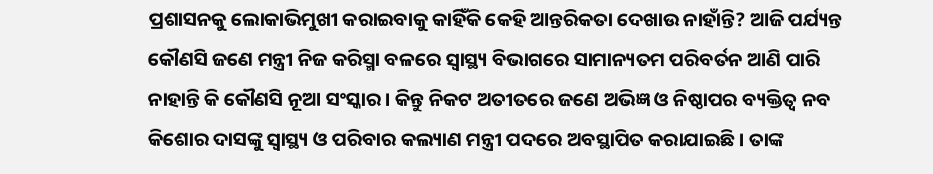ପ୍ରଶାସନକୁ ଲୋକାଭିମୁଖୀ କରାଇବାକୁ କାହିଁକି କେହି ଆନ୍ତରିକତା ଦେଖାଉ ନାହାଁନ୍ତି? ଆଜି ପର୍ଯ୍ୟନ୍ତ କୌଣସି ଜଣେ ମନ୍ତ୍ରୀ ନିଜ କରିସ୍ମା ବଳରେ ସ୍ୱାସ୍ଥ୍ୟ ବିଭାଗରେ ସାମାନ୍ୟତମ ପରିବର୍ତନ ଆଣି ପାରି ନାହାନ୍ତି କି କୌଣସି ନୂଆ ସଂସ୍କାର । କିନ୍ତୁ ନିକଟ ଅତୀତରେ ଜଣେ ଅଭିଜ୍ଞ ଓ ନିଷ୍ଠାପର ବ୍ୟକ୍ତିତ୍ୱ ନବ କିଶୋର ଦାସଙ୍କୁ ସ୍ୱାସ୍ଥ୍ୟ ଓ ପରିବାର କଲ୍ୟାଣ ମନ୍ତ୍ରୀ ପଦରେ ଅବସ୍ଥାପିତ କରାଯାଇଛି । ତାଙ୍କ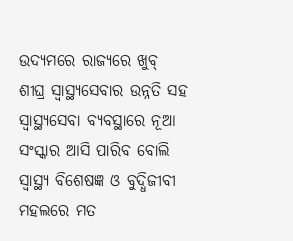ଉଦ୍ୟମରେ ରାଜ୍ୟରେ ଖୁବ୍ ଶୀଘ୍ର ସ୍ୱାସ୍ଥ୍ୟସେବାର ଉନ୍ନତି ସହ ସ୍ୱାସ୍ଥ୍ୟସେବା ବ୍ୟବସ୍ଥାରେ ନୂଆ ସଂସ୍କାର ଆସି ପାରିବ ବୋଲି ସ୍ୱାସ୍ଥ୍ୟ ବିଶେଷଜ୍ଞ ଓ ବୁଦ୍ଧିଜୀବୀ ମହଲରେ ମତ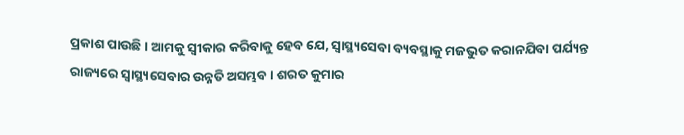ପ୍ରକାଶ ପାଉଛି । ଆମକୁ ସ୍ୱୀକାର କରିବାକୁ ହେବ ଯେ, ସ୍ୱାସ୍ଥ୍ୟସେବା ବ୍ୟବସ୍ଥାକୁ ମଜଭୁତ କରାନଯିବା ପର୍ଯ୍ୟନ୍ତ ରାଜ୍ୟରେ ସ୍ୱାସ୍ଥ୍ୟସେବାର ଉନ୍ନତି ଅସମ୍ଭବ । ଶରତ କୁମାର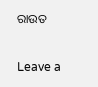ରାଉତ

Leave a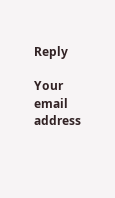Reply

Your email address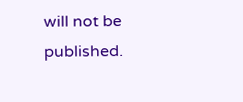will not be published.